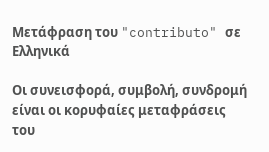Μετάφραση του "contributo" σε Ελληνικά

Οι συνεισφορά, συμβολή, συνδρομή είναι οι κορυφαίες μεταφράσεις του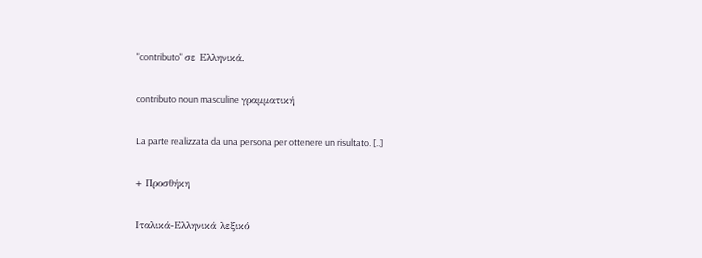"contributo" σε Ελληνικά.

contributo noun masculine γραμματική

La parte realizzata da una persona per ottenere un risultato. [..]

+ Προσθήκη

Ιταλικά-Ελληνικά λεξικό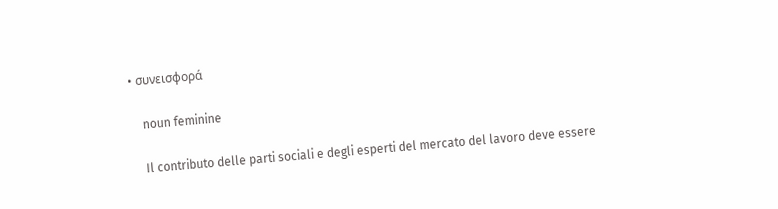• συνεισφορά

    noun feminine

    Il contributo delle parti sociali e degli esperti del mercato del lavoro deve essere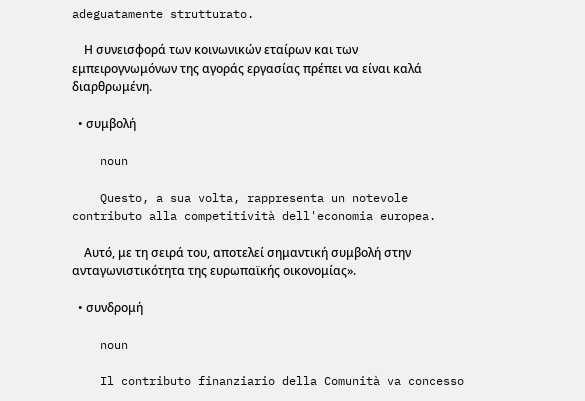adeguatamente strutturato.

    Η συνεισφορά των κοινωνικών εταίρων και των εμπειρογνωμόνων της αγοράς εργασίας πρέπει να είναι καλά διαρθρωμένη.

  • συμβολή

    noun

    Questo, a sua volta, rappresenta un notevole contributo alla competitività dell'economia europea.

    Αυτό, με τη σειρά του, αποτελεί σημαντική συμβολή στην ανταγωνιστικότητα της ευρωπαϊκής οικονομίας».

  • συνδρομή

    noun

    Il contributo finanziario della Comunità va concesso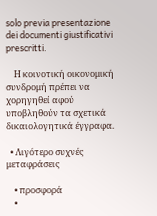solo previa presentazione dei documenti giustificativi prescritti.

    Η κοινοτική οικονομική συνδρομή πρέπει να χορηγηθεί αφού υποβληθούν τα σχετικά δικαιολογητικά έγγραφα.

  • Λιγότερο συχνές μεταφράσεις

    • προσφορά
    •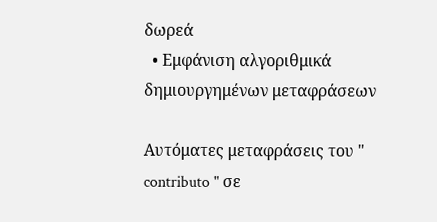δωρεά
  • Εμφάνιση αλγοριθμικά δημιουργημένων μεταφράσεων

Αυτόματες μεταφράσεις του " contributo " σε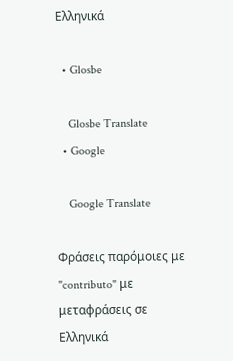Ελληνικά

  • Glosbe

    Glosbe Translate
  • Google

    Google Translate

Φράσεις παρόμοιες με "contributo" με μεταφράσεις σε Ελληνικά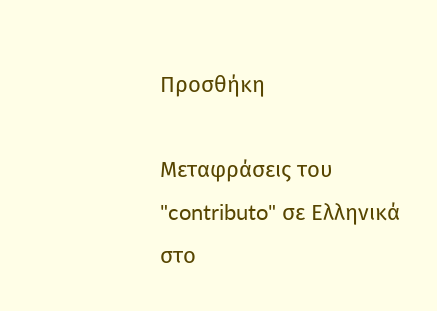Προσθήκη

Μεταφράσεις του "contributo" σε Ελληνικά στο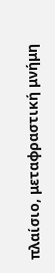πλαίσιο, μεταφραστική μνήμη